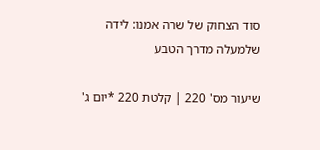סוד הצחוק של שרה אמנו: לידה שלמעלה מדרך הטבע

שיעור מס' 220 | קלטת 220 *יום ג'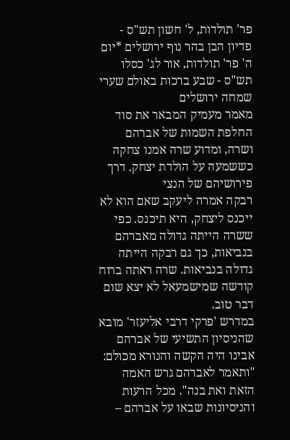פר' תולדות, ל' חשון תש"ס - פדיון הבן בהר נוף ירושלים *יום ה' פר' תולדות, אור לג' כסלו תש"ס - שבע ברכות באולם שערי שמחה ירושלים
מאמר מעמיק המבאר את סוד החלפת השמות של אברהם ושרה, ומדוע שרה אמנו צחקה כששמעה על הולדת יצחק. דרך פירושיהם של הנצי
רבקה אמרה ליעקב שאם הוא לא ייכנס ליצחק, היא תיכנס. כפי ששרה הייתה גדולה מאברהם בנביאות, כך גם רבקה הייתה גדולה בנביאות. שרה ראתה ברוח קודשה שמישמעאל לא יצא שום דבר טוב.
במדרש 'פרקי דרבי אליעזר' מובא שהניסיון התשיעי של אברהם אבינו היה הקשה והנורא מכולם: "ותאמר לאברהם גרש האמה הזאת ואת בנה". מכל הרעות והניסיונות שבאו על אברהם –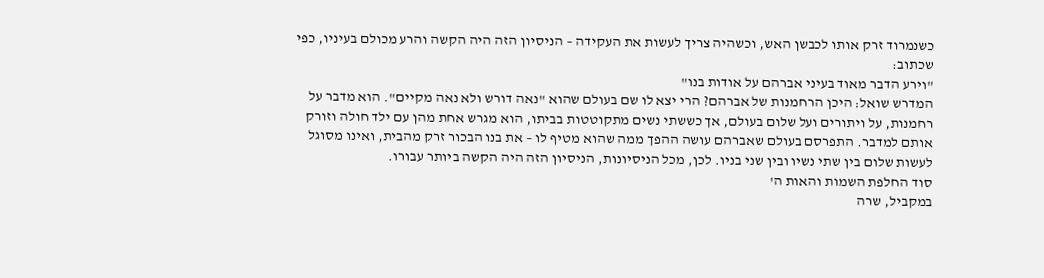כשנמרוד זרק אותו לכבשן האש, וכשהיה צריך לעשות את העקידה – הניסיון הזה היה הקשה והרע מכולם בעיניו, כפי שכתוב:
"וירע הדבר מאוד בעיני אברהם על אודות בנו"
המדרש שואל: היכן הרחמנות של אברהם? הרי יצא לו שם בעולם שהוא "נאה דורש ולא נאה מקיים". הוא מדבר על רחמנות, על ויתורים ועל שלום בעולם, אך כששתי נשים מתקוטטות בביתו, הוא מגרש אחת מהן עם ילד חולה וזורק אותם למדבר. התפרסם בעולם שאברהם עושה ההפך ממה שהוא מטיף לו – את בנו הבכור זרק מהבית, ואינו מסוגל לעשות שלום בין שתי נשיו ובין שני בניו. לכן, מכל הניסיונות, הניסיון הזה היה הקשה ביותר עבורו.
סוד החלפת השמות והאות ה'
במקביל, שרה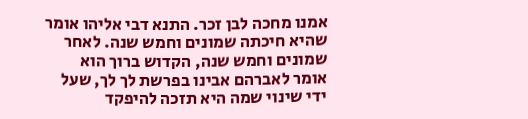אמנו מחכה לבן זכר. התנא דבי אליהו אומר שהיא חיכתה שמונים וחמש שנה. לאחר שמונים וחמש שנה, הקדוש ברוך הוא אומר לאברהם אבינו בפרשת לך לך, שעל ידי שינוי שמה היא תזכה להיפקד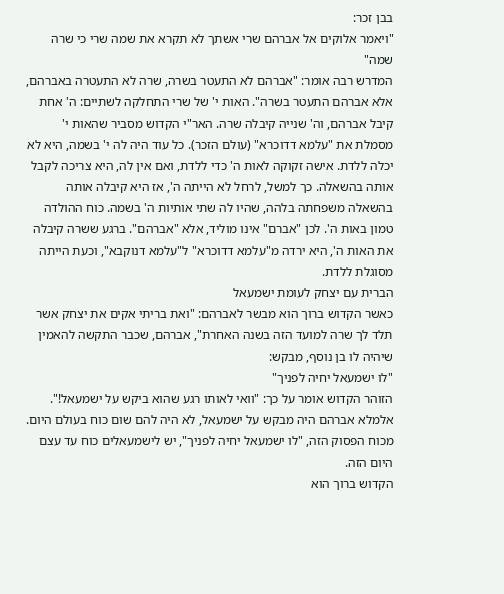בבן זכר:
"ויאמר אלוקים אל אברהם שרי אשתך לא תקרא את שמה שרי כי שרה שמה"
המדרש רבה אומר: "אברהם לא התעטר בשרה, שרה לא התעטרה באברהם, אלא אברהם התעטר בשרה". האות י' של שרי התחלקה לשתיים: ה' אחת קיבל אברהם, וה' שנייה קיבלה שרה. האר"י הקדוש מסביר שהאות י' מסמלת את "עלמא דדוכרא" (עולם הזכר). כל עוד היה לה י' בשמה, היא לא יכלה ללדת. אישה זקוקה לאות ה' כדי ללדת, ואם אין לה, היא צריכה לקבל אותה בהשאלה. כך למשל, לרחל לא הייתה ה', אז היא קיבלה אותה בהשאלה משפחתה בלהה, שהיו לה שתי אותיות ה' בשמה. כוח ההולדה טמון באות ה'. לכן "אברם" אינו מוליד, אלא "אברהם". ברגע ששרה קיבלה את האות ה', היא ירדה מ"עלמא דדוכרא" ל"עלמא דנוקבא", וכעת הייתה מסוגלת ללדת.
הברית עם יצחק לעומת ישמעאל
כאשר הקדוש ברוך הוא מבשר לאברהם: "ואת בריתי אקים את יצחק אשר תלד לך שרה למועד הזה בשנה האחרת", אברהם, שכבר התקשה להאמין שיהיה לו בן נוסף, מבקש:
"לו ישמעאל יחיה לפניך"
הזוהר הקדוש אומר על כך: "וואי לאותו רגע שהוא ביקש על ישמעאל!". אלמלא אברהם היה מבקש על ישמעאל, לא היה להם שום כוח בעולם היום. מכוח הפסוק הזה, "לו ישמעאל יחיה לפניך", יש לישמעאלים כוח עד עצם היום הזה.
הקדוש ברוך הוא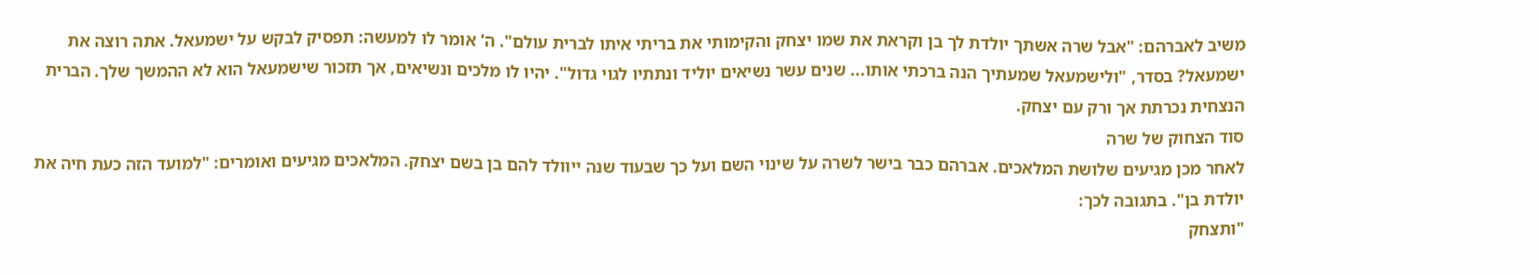משיב לאברהם: "אבל שרה אשתך יולדת לך בן וקראת את שמו יצחק והקימותי את בריתי איתו לברית עולם". ה' אומר לו למעשה: תפסיק לבקש על ישמעאל. אתה רוצה את ישמעאל? בסדר, "ולישמעאל שמעתיך הנה ברכתי אותו... שנים עשר נשיאים יוליד ונתתיו לגוי גדול". יהיו לו מלכים ונשיאים, אך תזכור שישמעאל הוא לא ההמשך שלך. הברית הנצחית נכרתת אך ורק עם יצחק.
סוד הצחוק של שרה
לאחר מכן מגיעים שלושת המלאכים. אברהם כבר בישר לשרה על שינוי השם ועל כך שבעוד שנה ייוולד להם בן בשם יצחק. המלאכים מגיעים ואומרים: "למועד הזה כעת חיה את יולדת בן". בתגובה לכך:
"ותצחק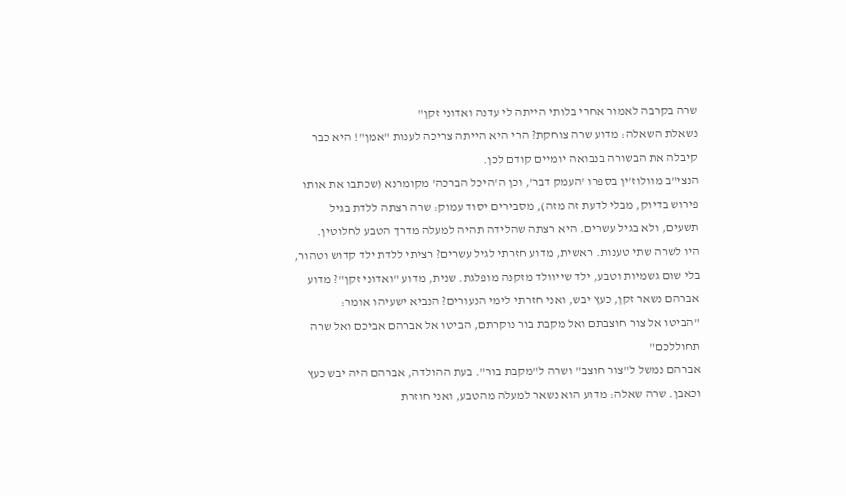שרה בקרבה לאמור אחרי בלותי הייתה לי עדנה ואדוני זקן"
נשאלת השאלה: מדוע שרה צוחקת? הרי היא הייתה צריכה לענות "אמן"! היא כבר קיבלה את הבשורה בנבואה יומיים קודם לכן.
הנצי"ב מוולוז'ין בספרו 'העמק דבר', וכן ה'היכל הברכה' מקומרנא (שכתבו את אותו פירוש בדיוק, מבלי לדעת זה מזה), מסבירים יסוד עמוק: שרה רצתה ללדת בגיל תשעים, ולא בגיל עשרים. היא רצתה שהלידה תהיה למעלה מדרך הטבע לחלוטין.
היו לשרה שתי טענות. ראשית, מדוע חזרתי לגיל עשרים? רציתי ללדת ילד קדוש וטהור, בלי שום גשמיות וטבע, ילד שייוולד מזקנה מופלגת. שנית, מדוע "ואדוני זקן"? מדוע אברהם נשאר זקן, כעץ יבש, ואני חזרתי לימי הנעורים? הנביא ישעיהו אומר:
"הביטו אל צור חוצבתם ואל מקבת בור נוקרתם, הביטו אל אברהם אביכם ואל שרה תחוללכם"
אברהם נמשל ל"צור חוצב" ושרה ל"מקבת בור". בעת ההולדה, אברהם היה יבש כעץ וכאבן. שרה שאלה: מדוע הוא נשאר למעלה מהטבע, ואני חוזרת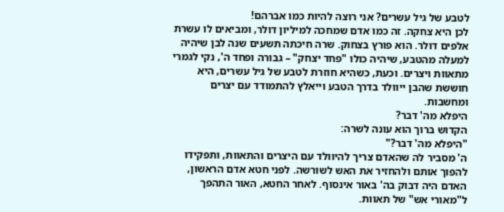לטבע של גיל עשרים? אני רוצה להיות כמו אברהם!
לכן היא צחקה. זה כמו אדם שמחכה למיליון דולר, ומביאים לו עשרת אלפים דולר. הוא פורץ בצחוק. שרה חיכתה תשעים שנה לבן שיהיה למעלה מהטבע, שיהיה כולו "פחד יצחק" – גבורה ופחד ה', נקי לגמרי מתאוות ויצרים. וכעת, כשהיא חוזרת לטבע של גיל עשרים, היא חוששת שהבן ייוולד בדרך הטבע וייאלץ להתמודד עם יצרים ומחשבות.
היפלא מה' דבר?
הקדוש ברוך הוא עונה לשרה:
"היפלא מה' דבר?"
ה' מסביר לה שהאדם צריך להיוולד עם היצרים והתאוות, ותפקידו להפוך אותם ולהחזיר את האש לשורשה. לפני חטא אדם הראשון, האדם היה דבוק בה' באור אינסוף. לאחר החטא, האור התהפך ל"מאורי אש" של תאוות.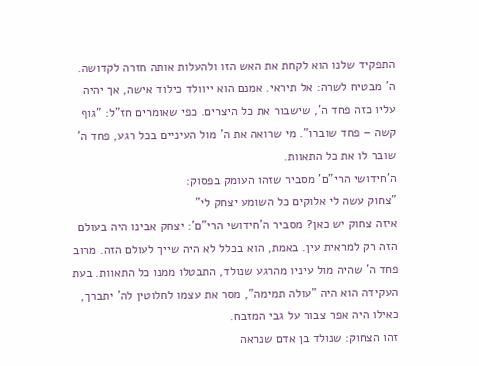התפקיד שלנו הוא לקחת את האש הזו ולהעלות אותה חזרה לקדושה.
ה' מבטיח לשרה: אל תיראי. אמנם הוא ייוולד כילוד אישה, אך יהיה עליו כזה פחד ה', שישבור את כל היצרים. כפי שאומרים חז"ל: "גוף קשה – פחד שוברו". מי שרואה את ה' מול העיניים בכל רגע, פחד ה' שובר לו את כל התאוות.
ה'חידושי הרי"ם' מסביר שזהו העומק בפסוק:
"צחוק עשה לי אלוקים כל השומע יצחק לי"
איזה צחוק יש כאן? מסביר ה'חידושי הרי"ם': יצחק אבינו היה בעולם הזה רק למראית עין. באמת, הוא בכלל לא היה שייך לעולם הזה. מרוב פחד ה' שהיה מול עיניו מהרגע שנולד, התבטלו ממנו כל התאוות. בעת העקידה הוא היה "עולה תמימה", מסר את עצמו לחלוטין לה' יתברך, כאילו היה אפר צבור על גבי המזבח.
זהו הצחוק: שנולד בן אדם שנראה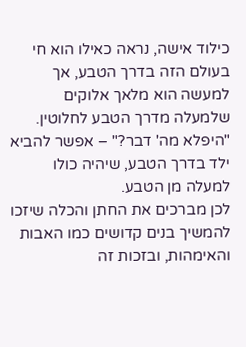כילוד אישה, נראה כאילו הוא חי בעולם הזה בדרך הטבע, אך למעשה הוא מלאך אלוקים שלמעלה מדרך הטבע לחלוטין. "היפלא מה' דבר?" – אפשר להביא ילד בדרך הטבע, שיהיה כולו למעלה מן הטבע.
לכן מברכים את החתן והכלה שיזכו להמשיך בנים קדושים כמו האבות והאימהות, ובזכות זה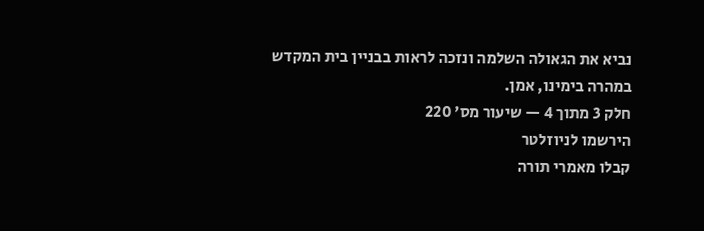נביא את הגאולה השלמה ונזכה לראות בבניין בית המקדש במהרה בימינו, אמן.
חלק 3 מתוך 4 — שיעור מס' 220
הירשמו לניוזלטר
קבלו מאמרי תורה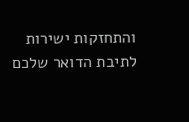והתחזקות ישירות לתיבת הדואר שלכם